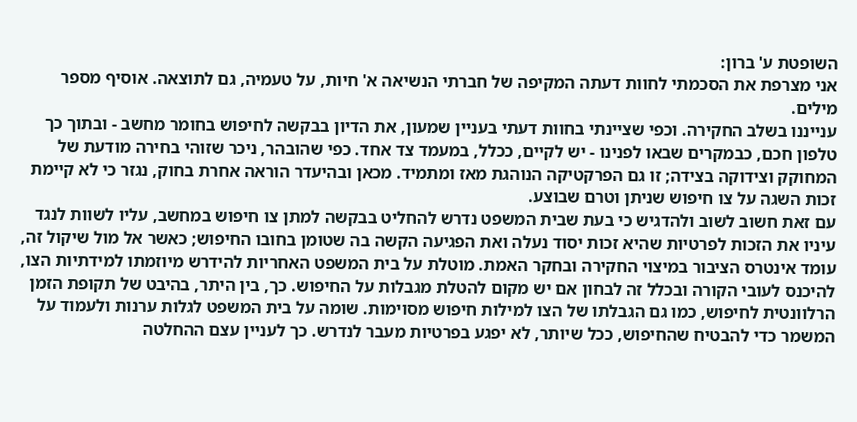השופטת ע' ברון:
אני מצרפת את הסכמתי לחוות דעתה המקיפה של חברתי הנשיאה א' חיות, על טעמיה, גם לתוצאה. אוסיף מספר מילים.
ענייננו בשלב החקירה. וכפי שציינתי בחוות דעתי בעניין שמעון, את הדיון בבקשה לחיפוש בחומר מחשב - ובתוך כך טלפון חכם, כבמקרים שבאו לפנינו - יש לקיים, ככלל, במעמד צד אחד. כפי שהובהר, ניכר שזוהי בחירה מודעת של המחוקק וצידוקה בצידה; זו גם הפרקטיקה הנוהגת מאז ומתמיד. מכאן ובהיעדר הוראה אחרת בחוק, נגזר כי לא קיימת זכות השגה על צו חיפוש שניתן וטרם שבוצע.
עם זאת חשוב לשוב ולהדגיש כי בעת שבית המשפט נדרש להחליט בבקשה למתן צו חיפוש במחשב, עליו לשוות לנגד עיניו את הזכות לפרטיות שהיא זכות יסוד נעלה ואת הפגיעה הקשה בה שטומן בחובו החיפוש; כאשר אל מול שיקול זה, עומד אינטרס הציבור במיצוי החקירה ובחקר האמת. מוטלת על בית המשפט האחריות להידרש מיוזמתו למידתיות הצו, להיכנס לעובי הקורה ובכלל זה לבחון אם יש מקום להטלת מגבלות על החיפוש. כך, בין היתר, בהיבט של תקופת הזמן הרלוונטית לחיפוש, כמו גם הגבלתו של הצו למילות חיפוש מסוימות. שומה על בית המשפט לגלות ערנות ולעמוד על המשמר כדי להבטיח שהחיפוש, ככל שיותר, לא יפגע בפרטיות מעבר לנדרש. כך לעניין עצם ההחלטה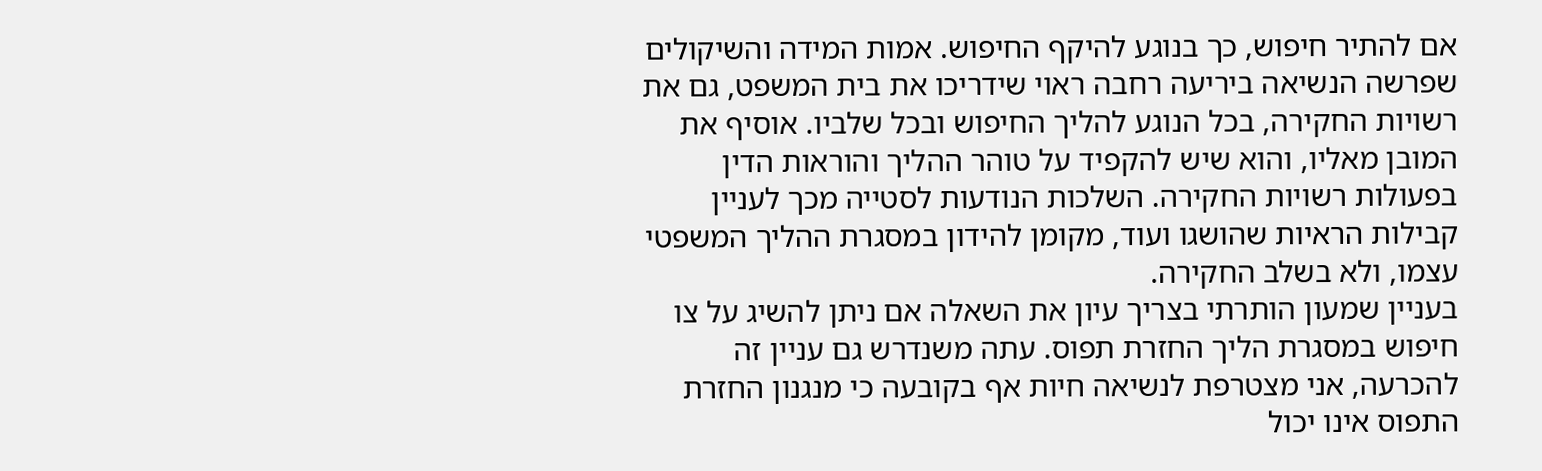אם להתיר חיפוש, כך בנוגע להיקף החיפוש. אמות המידה והשיקולים שפרשה הנשיאה ביריעה רחבה ראוי שידריכו את בית המשפט, גם את רשויות החקירה, בכל הנוגע להליך החיפוש ובכל שלביו. אוסיף את המובן מאליו, והוא שיש להקפיד על טוהר ההליך והוראות הדין בפעולות רשויות החקירה. השלכות הנודעות לסטייה מכך לעניין קבילות הראיות שהושגו ועוד, מקומן להידון במסגרת ההליך המשפטי עצמו, ולא בשלב החקירה.
בעניין שמעון הותרתי בצריך עיון את השאלה אם ניתן להשיג על צו חיפוש במסגרת הליך החזרת תפוס. עתה משנדרש גם עניין זה להכרעה, אני מצטרפת לנשיאה חיות אף בקובעה כי מנגנון החזרת התפוס אינו יכול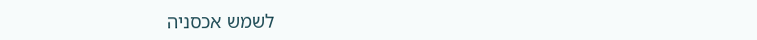לשמש אכסניה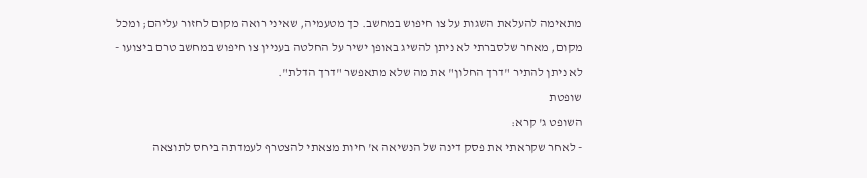מתאימה להעלאת השגות על צו חיפוש במחשב. כך מטעמיה, שאיני רואה מקום לחזור עליהם; ומכל מקום, מאחר שלסברתי לא ניתן להשיג באופן ישיר על החלטה בעניין צו חיפוש במחשב טרם ביצועו - לא ניתן להתיר "דרך החלון" את מה שלא מתאפשר "דרך הדלת".
שופטת
השופט ג' קרא:
- לאחר שקראתי את פסק דינה של הנשיאה א' חיות מצאתי להצטרף לעמדתה ביחס לתוצאה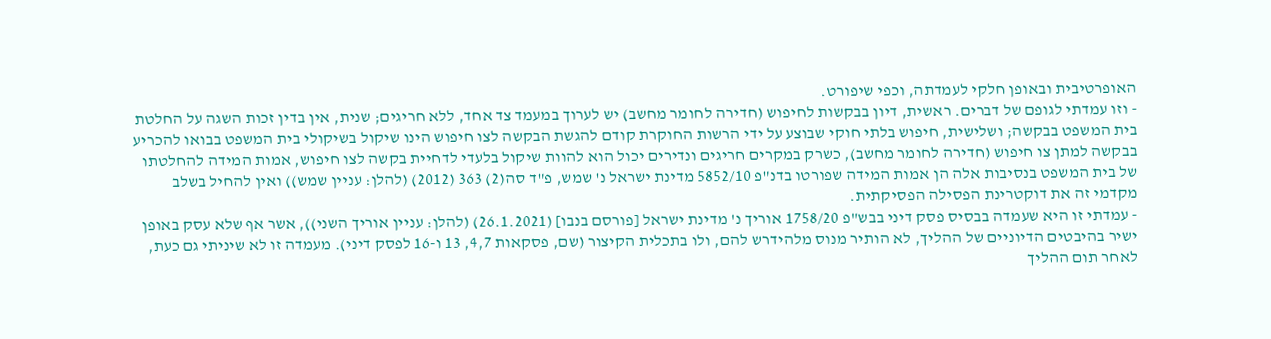האופרטיבית ובאופן חלקי לעמדתה, וכפי שיפורט.
- וזו עמדתי לגופם של דברים. ראשית, דיון בבקשות לחיפוש (חדירה לחומר מחשב) יש לערוך במעמד צד אחד, ללא חריגים; שנית, אין בדין זכות השגה על החלטת בית המשפט בבקשה; ושלישית, חיפוש בלתי חוקי שבוצע על ידי הרשות החוקרת קודם להגשת הבקשה לצו חיפוש הינו שיקול בשיקולי בית המשפט בבואו להכריע בבקשה למתן צו חיפוש (חדירה לחומר מחשב), כשרק במקרים חריגים ונדירים יכול הוא להוות שיקול בלעדי לדחיית בקשה לצו חיפוש, אמות המידה להחלטתו של בית המשפט בנסיבות אלה הן אמות המידה שפורטו בדנ"פ 5852/10 מדינת ישראל נ' שמש, פ"ד סה(2) 363 (2012) (להלן: עניין שמש)) ואין להחיל בשלב מקדמי זה את דוקטרינת הפסילה הפסיקתית.
- עמדתי זו היא שעמדה בבסיס פסק דיני בבש"פ 1758/20 אוריך נ' מדינת ישראל [פורסם בנבו] (26.1.2021) (להלן: עניין אוריך השני)), אשר אף שלא עסק באופן ישיר בהיבטים הדיוניים של ההליך, לא הותיר מנוס מלהידרש להם, ולו בתכלית הקיצור (שם, פסקאות 4,7, 13 ו-16 לפסק דיני). מעמדה זו לא שיניתי גם כעת, לאחר תום ההליך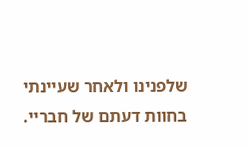שלפנינו ולאחר שעיינתי בחוות דעתם של חבריי.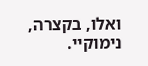ואלו, בקצרה, נימוקיי.